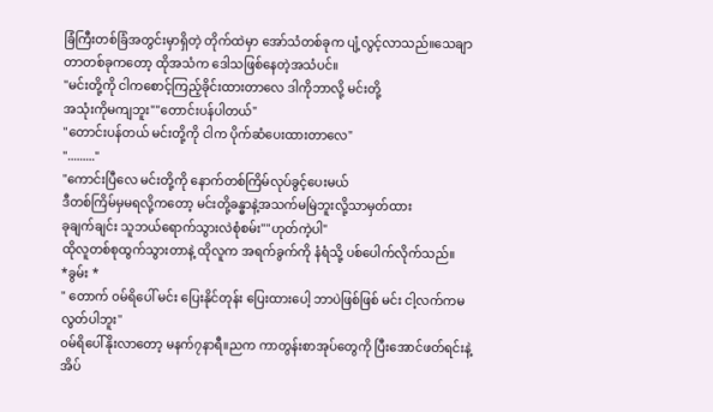ခြံကြီးတစ်ခြံအတွင်းမှာရှိတဲ့ တိုက်ထဲမှာ အော်သံတစ်ခုက ပျံ့လွင့်လာသည်။သေချာတာတစ်ခုကတော့ ထိုအသံက ဒေါသဖြစ်နေတဲ့အသံပင်။
"မင်းတို့ကို ငါကစောင့်ကြည့်ခိုင်းထားတာလေ ဒါကိုဘာလို့ မင်းတို့
အသုံးကိုမကျဘူး""တောင်းပန်ပါတယ်"
"တောင်းပန်တယ် မင်းတို့ကို ငါက ပိုက်ဆံပေးထားတာလေ"
"........."
"ကောင်းပြီလေ မင်းတို့ကို နောက်တစ်ကြိမ်လုပ်ခွင့်ပေးမယ်
ဒီတစ်ကြိမ်မှမရလို့ကတော့ မင်းတို့ခန္ဓာနဲ့အသက်မမြဲဘူးလို့သာမှတ်ထား
ခုချက်ချင်း သူဘယ်ရောက်သွားလဲစုံစမ်း""ဟုတ်ကဲ့ပါ"
ထိုလူတစ်စုထွက်သွားတာနဲ့ ထိုလူက အရက်ခွက်ကို နံရံသို့ ပစ်ပေါက်လိုက်သည်။
*ခွမ်း *
" တောက် ၀မ်ရိပေါ် မင်း ပြေးနိုင်တုန်း ပြေးထားပေါ့ ဘာပဲဖြစ်ဖြစ် မင်း ငါ့လက်ကမလွတ်ပါဘူး"
၀မ်ရိပေါ်နိုးလာတော့ မနက်၇နာရီ။ညက ကာတွန်းစာအုပ်တွေကို ပြီးအောင်ဖတ်ရင်းနဲ့ အိပ်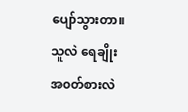ပျော်သွားတာ။
သူလဲ ရေချိုး အ၀တ်စားလဲ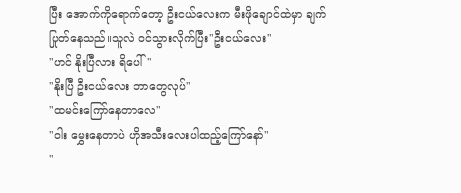ပြီး အောက်ကိုရောက်တော့ ဦးငယ်လေးက မီးဖိုချောင်ထဲမှာ ချက်ပြုတ်နေသည်။သူလဲ ၀င်သွားလိုက်ပြီး"ဦးငယ်လေး"
"ဟင် နိုးပြီလား ရိပေါ်"
"နိုးပြီ ဦးငယ်လေး ဘာတွေလုပ်"
"ထမင်းကြော်နေတာလေ"
"ဝါး မွှေးနေတာပဲ ဟိုအသီးလေးပါထည့်ကြော်နော်"
"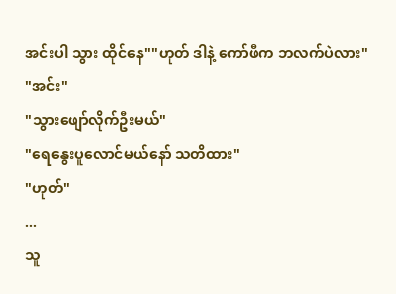အင်းပါ သွား ထိုင်နေ""ဟုတ် ဒါနဲ့ ကော်ဖီက ဘလက်ပဲလား"
"အင်း"
"သွားဖျော်လိုက်ဦးမယ်"
"ရေနွေးပူလောင်မယ်နော် သတိထား"
"ဟုတ်"
...
သူ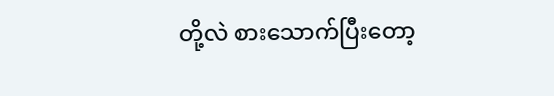တို့လဲ စားသောက်ပြီးတော့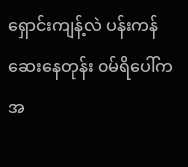ရှောင်းကျန့်လဲ ပန်းကန်ဆေးနေတုန်း ၀မ်ရိပေါ်ကအ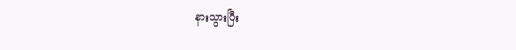နားသွားပြီး